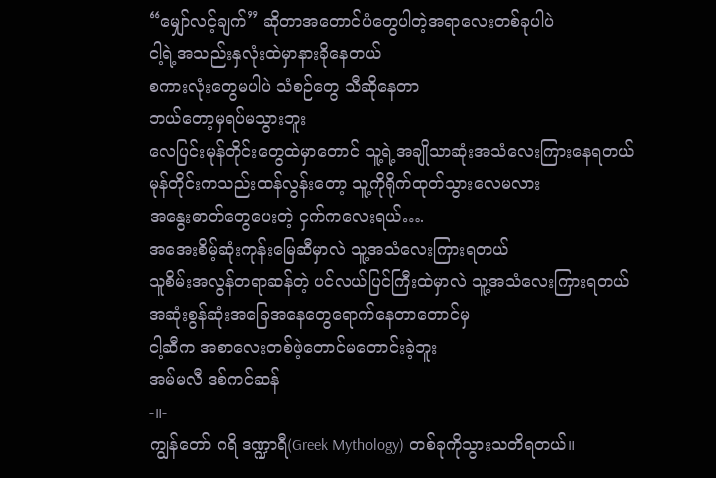“မျှော်လင့်ချက်” ဆိုတာအတောင်ပံတွေပါတဲ့အရာလေးတစ်ခုပါပဲ
ငါ့ရဲ့အသည်းနှလုံးထဲမှာနားခိုနေတယ်
စကားလုံးတွေမပါပဲ သံစဉ်တွေ သီဆိုနေတာ
ဘယ်တော့မှရပ်မသွားဘူး
လေပြင်းမုန်တိုင်းတွေထဲမှာတောင် သူ့ရဲ့အချိုသာဆုံးအသံလေးကြားနေရတယ်
မုန်တိုင်းကသည်းထန်လွန်းတော့ သူ့ကိုရိုက်ထုတ်သွားလေမလား
အနွေးဓာတ်တွေပေးတဲ့ ငှက်ကလေးရယ်….
အအေးစိမ့်ဆုံးကုန်းမြေဆီမှာလဲ သူ့အသံလေးကြားရတယ်
သူစိမ်းအလွန်တရာဆန်တဲ့ ပင်လယ်ပြင်ကြီးထဲမှာလဲ သူ့အသံလေးကြားရတယ်
အဆုံးစွန်ဆုံးအခြေအနေတွေရောက်နေတာတောင်မှ
ငါ့ဆီက အစာလေးတစ်ဖဲ့တောင်မတောင်းခဲ့ဘူး
အမ်မလီ ဒစ်ကင်ဆန်
-။-
ကျွန်တော် ဂရိ ဒဏ္ဍာရီ(Greek Mythology) တစ်ခုကိုသွားသတိရတယ်။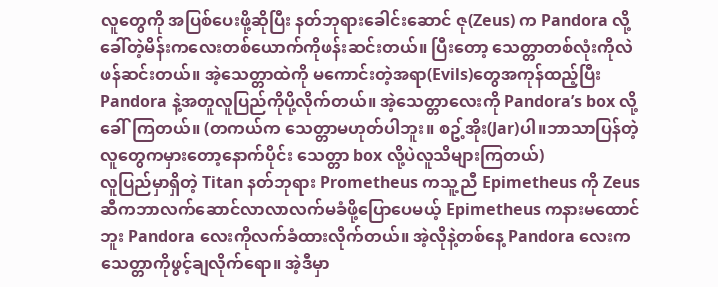လူတွေကို အပြစ်ပေးဖို့ဆိုပြီး နတ်ဘုရားခေါင်းဆောင် ဇု(Zeus) က Pandora လို့ခေါ်တဲ့မိန်းကလေးတစ်ယောက်ကိုဖန်းဆင်းတယ်။ ပြီးတော့ သေတ္တာတစ်လုံးကိုလဲဖန်ဆင်းတယ်။ အဲ့သေတ္တာထဲကို မကောင်းတဲ့အရာ(Evils)တွေအကုန်ထည့်ပြီး Pandora နဲ့အတူလူပြည်ကိုပို့လိုက်တယ်။ အဲ့သေတ္တာလေးကို Pandora’s box လို့ခေါ်ကြတယ်။ (တကယ်က သေတ္တာမဟုတ်ပါဘူး။ စဥ့်အိုး(Jar)ပါ။ဘာသာပြန်တဲ့လူတွေကမှားတော့နောက်ပိုင်း သေတ္တာ box လို့ပဲလူသိများကြတယ်)
လူပြည်မှာရှိတဲ့ Titan နတ်ဘုရား Prometheus ကသူ့ညီ Epimetheus ကို Zeus ဆီကဘာလက်ဆောင်လာလာလက်မခံဖို့ပြောပေမယ့် Epimetheus ကနားမထောင်ဘူး Pandora လေးကိုလက်ခံထားလိုက်တယ်။ အဲ့လိုနဲ့တစ်နေ့ Pandora လေးက သေတ္တာကိုဖွင့်ချလိုက်ရော။ အဲ့ဒီမှာ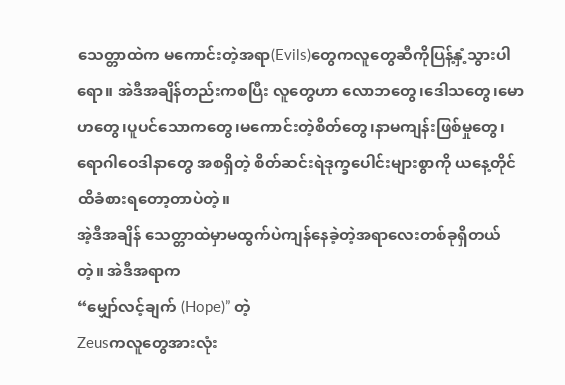သေတ္တာထဲက မကောင်းတဲ့အရာ(Evils)တွေကလူတွေဆီကိုပြန့်နှံ့သွားပါရော။ အဲဒီအချိန်တည်းကစပြီး လူတွေဟာ လောဘတွေ၊ဒေါသတွေ၊မောဟတွေ၊ပူပင်သောကတွေ၊မကောင်းတဲ့စိတ်တွေ၊နာမကျန်းဖြစ်မှုတွေ၊ ရောဂါဝေဒါနာတွေ အစရှိတဲ့ စိတ်ဆင်းရဲဒုက္ခပေါင်းများစွာကို ယနေ့တိုင်ထိခံစားရတော့တာပဲတဲ့။
အဲ့ဒီအချိန် သေတ္တာထဲမှာမထွက်ပဲကျန်နေခဲ့တဲ့အရာလေးတစ်ခုရှိတယ်တဲ့။ အဲဒီအရာက
“မျှော်လင့်ချက် (Hope)” တဲ့
Zeusကလူတွေအားလုံး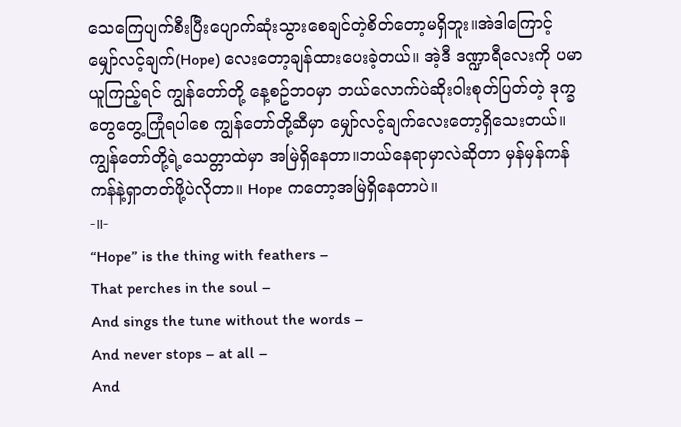သေကြေပျက်စီးပြီးပျောက်ဆုံးသွားစေချင်တဲ့စိတ်တော့မရှိဘူး။အဲဒါကြောင့် မျှော်လင့်ချက်(Hope) လေးတော့ချန်ထားပေးခဲ့တယ်။ အဲ့ဒီ ဒဏ္ဍာရီလေးကို ပမာယူကြည့်ရင် ကျွန်တော်တို့ နေ့စဥ်ဘဝမှာ ဘယ်လောက်ပဲဆိုးဝါးစုတ်ပြတ်တဲ့ ဒုက္ခတွေတွေ့ကြုံရပါစေ ကျွန်တော်တို့ဆီမှာ မျှော်လင့်ချက်လေးတော့ရှိသေးတယ်။ ကျွန်တော်တို့ရဲ့သေတ္တာထဲမှာ အမြဲရှိနေတာ။ဘယ်နေရာမှာလဲဆိုတာ မှန်မှန်ကန်ကန်နဲ့ရှာတတ်ဖို့ပဲလိုတာ။ Hope ကတော့အမြဲရှိနေတာပဲ။
-။-
“Hope” is the thing with feathers –
That perches in the soul –
And sings the tune without the words –
And never stops – at all –
And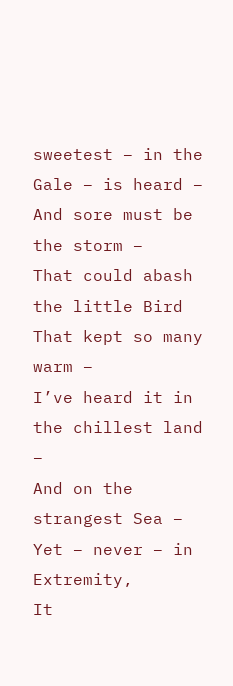sweetest – in the Gale – is heard –
And sore must be the storm –
That could abash the little Bird
That kept so many warm –
I’ve heard it in the chillest land –
And on the strangest Sea –
Yet – never – in Extremity,
It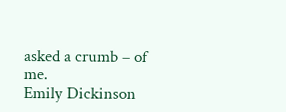asked a crumb – of me.
Emily Dickinson